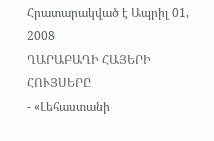Հրատարակված է Ապրիլ 01, 2008
ՂԱՐԱԲԱՂԻ ՀԱՅԵՐԻ ՀՈՒՅՍԵՐԸ
- «Լեհաստանի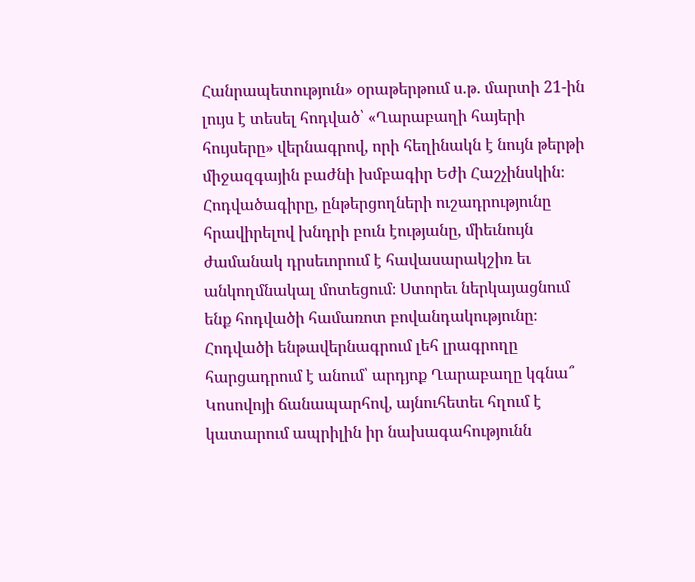Հանրապետություն» օրաթերթում ս.թ. մարտի 21-ին լույս է տեսել հոդված՝ «Ղարաբաղի հայերի հույսերը» վերնագրով, որի հեղինակն է նույն թերթի միջազգային բաժնի խմբագիր Եժի Հաշչինսկին։ Հոդվածագիրը, ընթերցողների ուշադրությունը հրավիրելով խնդրի բուն էությանը, միեւնույն ժամանակ դրսեւորում է հավասարակշիռ եւ անկողմնակալ մոտեցում։ Ստորեւ ներկայացնում ենք հոդվածի համառոտ բովանդակությունը։ Հոդվածի ենթավերնագրում լեհ լրագրողը հարցադրում է անում՝ արդյոք Ղարաբաղը կգնա՞ Կոսովոյի ճանապարհով, այնուհետեւ հղում է կատարում ապրիլին իր նախագահությունն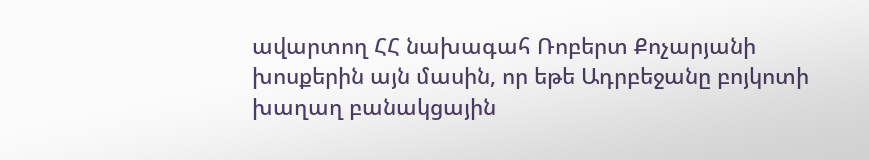ավարտող ՀՀ նախագահ Ռոբերտ Քոչարյանի խոսքերին այն մասին, որ եթե Ադրբեջանը բոյկոտի խաղաղ բանակցային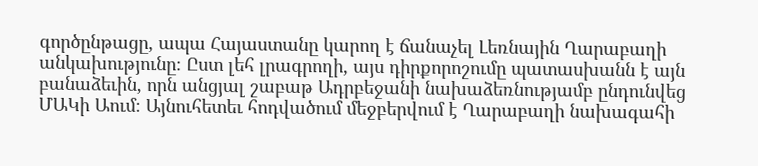գործընթացը, ապա Հայաստանը կարող է ճանաչել Լեռնային Ղարաբաղի անկախությունը։ Ըստ լեհ լրագրողի, այս դիրքորոշումը պատասխանն է այն բանաձեւին, որն անցյալ շաբաթ Ադրբեջանի նախաձեռնությամբ ընդունվեց ՄԱԿի Աում։ Այնուհետեւ հոդվածում մեջբերվում է Ղարաբաղի նախագահի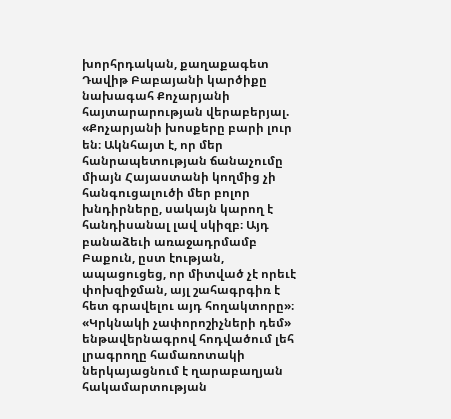խորհրդական, քաղաքագետ Դավիթ Բաբայանի կարծիքը նախագահ Քոչարյանի հայտարարության վերաբերյալ. «Քոչարյանի խոսքերը բարի լուր են։ Ակնհայտ է, որ մեր հանրապետության ճանաչումը միայն Հայաստանի կողմից չի հանգուցալուծի մեր բոլոր խնդիրները, սակայն կարող է հանդիսանալ լավ սկիզբ։ Այդ բանաձեւի առաջադրմամբ Բաքուն, ըստ էության, ապացուցեց, որ միտված չէ որեւէ փոխզիջման, այլ շահագրգիռ է հետ գրավելու այդ հողակտորը»։ «Կրկնակի չափորոշիչների դեմ» ենթավերնագրով հոդվածում լեհ լրագրողը համառոտակի ներկայացնում է ղարաբաղյան հակամարտության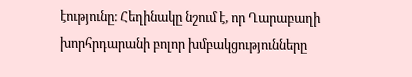էությունը։ Հեղինակը նշում է, որ Ղարաբաղի խորհրդարանի բոլոր խմբակցությունները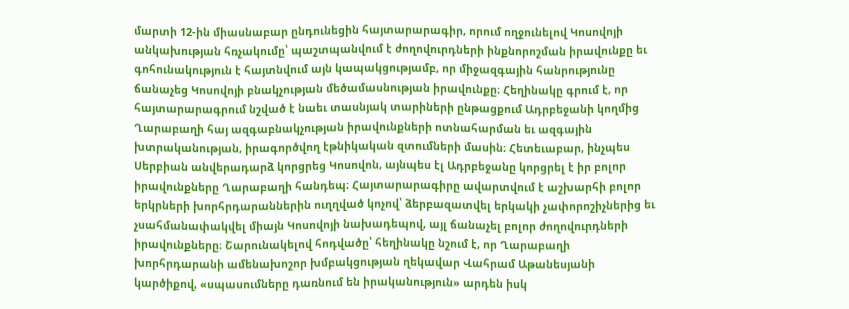մարտի 12-ին միասնաբար ընդունեցին հայտարարագիր, որում ողջունելով Կոսովոյի անկախության հռչակումը՝ պաշտպանվում է ժողովուրդների ինքնորոշման իրավունքը եւ գոհունակություն է հայտնվում այն կապակցությամբ, որ միջազգային հանրությունը ճանաչեց Կոսովոյի բնակչության մեծամասնության իրավունքը։ Հեղինակը գրում է, որ հայտարարագրում նշված է նաեւ տասնյակ տարիների ընթացքում Ադրբեջանի կողմից Ղարաբաղի հայ ազգաբնակչության իրավունքների ոտնահարման եւ ազգային խտրականության, իրագործվող էթնիկական զտումների մասին։ Հետեւաբար, ինչպես Սերբիան անվերադարձ կորցրեց Կոսովոն, այնպես էլ Ադրբեջանը կորցրել է իր բոլոր իրավունքները Ղարաբաղի հանդեպ։ Հայտարարագիրը ավարտվում է աշխարհի բոլոր երկրների խորհրդարաններին ուղղված կոչով՝ ձերբազատվել երկակի չափորոշիչներից եւ չսահմանափակվել միայն Կոսովոյի նախադեպով, այլ ճանաչել բոլոր ժողովուրդների իրավունքները։ Շարունակելով հոդվածը՝ հեղինակը նշում է, որ Ղարաբաղի խորհրդարանի ամենախոշոր խմբակցության ղեկավար Վահրամ Աթանեսյանի կարծիքով, «սպասումները դառնում են իրականություն» արդեն իսկ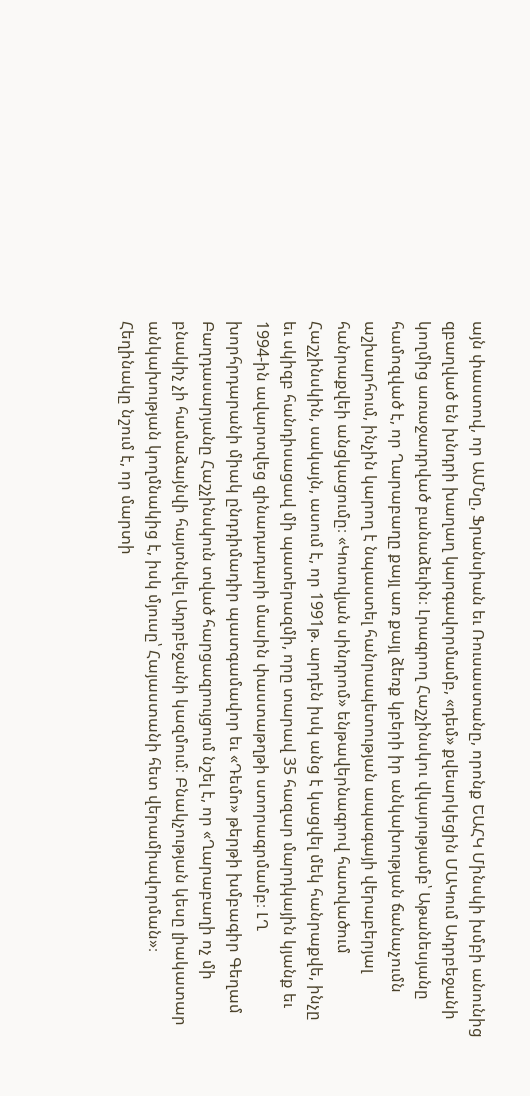այն փաստով, որ ԱՄՆը, Ֆրանսիան եւ Ռուսաստանը, որոնք ԵԱՀԿ Մինսկի խմբի անունից զբաղված են խնդրի խաղաղ կարգավորմամբ, «դեմ» քվեարկեցին ՄԱԿում Ադրբեջանի կողմից առաջադրված բանաձեւին։ Լրագրող Հաշչինսկու վկայությամբ՝ Աթանեսյանը համոզված է, որ Ղարաբաղը քայլ առ քայլ ձեռք կբերի իր անկախության ճանաչումն աշխարհում, ինչին կարող է նպաստել հանրապետության ապագայի վերաբերյալ հանրաքվեի անցկացումը։ «Կոսովյան սինդրոմ» ենթավերնագրով հատվածում Հաշչինսկին, սակայն, ասում է, որ 1991թ. արդեն իսկ անց է կացվել մեկ հանրաքվե, ինչը եւ սկիզբ հանդիսացավ մի պատերազմի, որը տարավ 35 հազար մարդկային կյանք եւ 1994-ին ավարտվեց զինադադարի մասին փաստաթղթի ստորագրմամբ։ ԼՂ խորհրդարանի միակ ընդդիմադիր պատգամավոր եւ «Դեմո» թերթի խմբագիր Գեղամ Բաղդասարյանը Հաշչինսկուն տված հարցազրույցում նշել է, որ «Ղարաբաղի ոչ մի բնակիչ չի համաձայնվի հայտնվել Ադրբեջանի կազմում։ Բնակչության կեսը լիակատար անկախության կողմնակից է, իսկ մյուսը՝ Հայաստանի հետ վերամիավորման»։ Հեղինակը նշում է, որ մարտի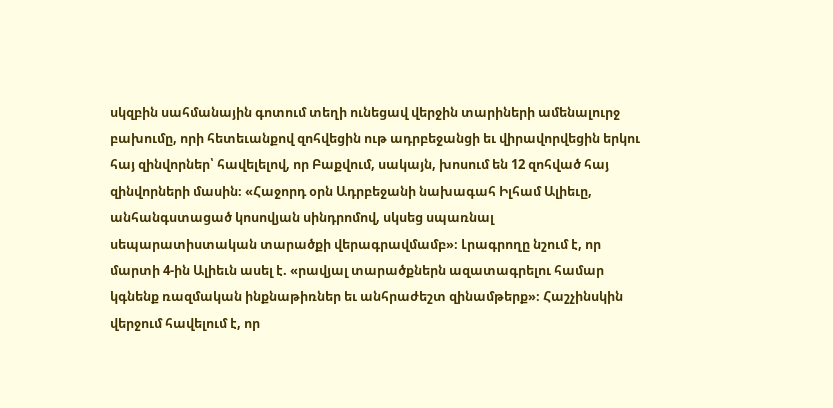սկզբին սահմանային գոտում տեղի ունեցավ վերջին տարիների ամենալուրջ բախումը, որի հետեւանքով զոհվեցին ութ ադրբեջանցի եւ վիրավորվեցին երկու հայ զինվորներ՝ հավելելով, որ Բաքվում, սակայն, խոսում են 12 զոհված հայ զինվորների մասին։ «Հաջորդ օրն Ադրբեջանի նախագահ Իլհամ Ալիեւը, անհանգստացած կոսովյան սինդրոմով, սկսեց սպառնալ սեպարատիստական տարածքի վերագրավմամբ»։ Լրագրողը նշում է, որ մարտի 4-ին Ալիեւն ասել է. «րավյալ տարածքներն ազատագրելու համար կգնենք ռազմական ինքնաթիռներ եւ անհրաժեշտ զինամթերք»։ Հաշչինսկին վերջում հավելում է, որ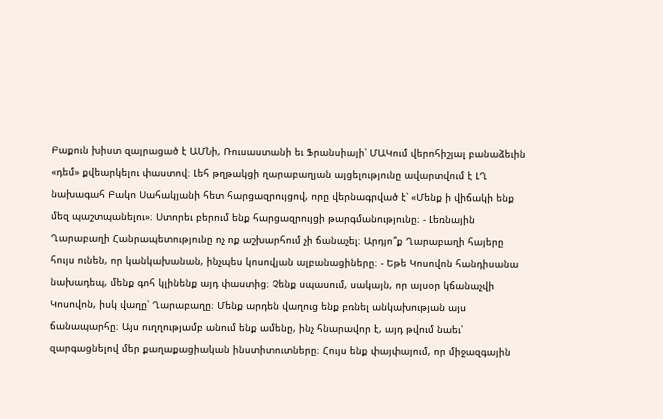Բաքուն խիստ զայրացած է ԱՄՆի, Ռուսաստանի եւ Ֆրանսիայի՝ ՄԱԿում վերոհիշյալ բանաձեւին «դեմ» քվեարկելու փաստով։ Լեհ թղթակցի ղարաբաղյան այցելությունը ավարտվում է ԼՂ նախագահ Բակո Սահակյանի հետ հարցազրույցով, որը վերնագրված է՝ «Մենք ի վիճակի ենք մեզ պաշտպանելու»։ Ստորեւ բերում ենք հարցազրույցի թարգմանությունը։ - Լեռնային Ղարաբաղի Հանրապետությունը ոչ ոք աշխարհում չի ճանաչել։ Արդյո՞ք Ղարաբաղի հայերը հույս ունեն, որ կանկախանան, ինչպես կոսովյան ալբանացիները։ - Եթե Կոսովոն հանդիսանա նախադեպ, մենք գոհ կլինենք այդ փաստից։ Չենք սպասում, սակայն, որ այսօր կճանաչվի Կոսովոն, իսկ վաղը՝ Ղարաբաղը։ Մենք արդեն վաղուց ենք բռնել անկախության այս ճանապարհը։ Այս ուղղությամբ անում ենք ամենը, ինչ հնարավոր է, այդ թվում նաեւ՝ զարգացնելով մեր քաղաքացիական ինստիտուտները։ Հույս ենք փայփայում, որ միջազգային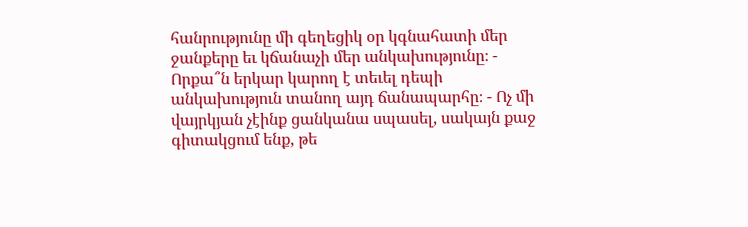հանրությունը մի գեղեցիկ օր կգնահատի մեր ջանքերը եւ կճանաչի մեր անկախությունը։ - Որքա՞ն երկար կարող է տեւել դեպի անկախություն տանող այդ ճանապարհը։ - Ոչ մի վայրկյան չէինք ցանկանա սպասել, սակայն քաջ գիտակցում ենք, թե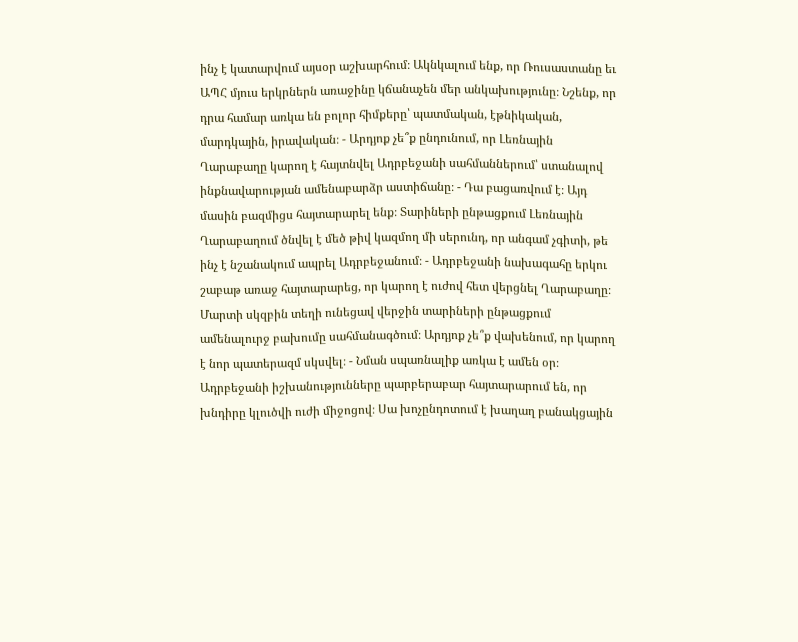ինչ է կատարվում այսօր աշխարհում։ Ակնկալում ենք, որ Ռուսաստանը եւ ԱՊՀ մյուս երկրներն առաջինը կճանաչեն մեր անկախությունը։ Նշենք, որ դրա համար առկա են բոլոր հիմքերը՝ պատմական, էթնիկական, մարդկային, իրավական։ - Արդյոք չե՞ք ընդունում, որ Լեռնային Ղարաբաղը կարող է հայտնվել Ադրբեջանի սահմաններում՝ ստանալով ինքնավարության ամենաբարձր աստիճանը։ - Դա բացառվում է։ Այդ մասին բազմիցս հայտարարել ենք։ Տարիների ընթացքում Լեռնային Ղարաբաղում ծնվել է մեծ թիվ կազմող մի սերունդ, որ անգամ չգիտի, թե ինչ է նշանակում ապրել Ադրբեջանում։ - Ադրբեջանի նախագահը երկու շաբաթ առաջ հայտարարեց, որ կարող է ուժով հետ վերցնել Ղարաբաղը։ Մարտի սկզբին տեղի ունեցավ վերջին տարիների ընթացքում ամենալուրջ բախումը սահմանագծում։ Արդյոք չե՞ք վախենում, որ կարող է նոր պատերազմ սկսվել։ - Նման սպառնալիք առկա է ամեն օր։ Ադրբեջանի իշխանությունները պարբերաբար հայտարարում են, որ խնդիրը կլուծվի ուժի միջոցով։ Սա խոչընդոտում է խաղաղ բանակցային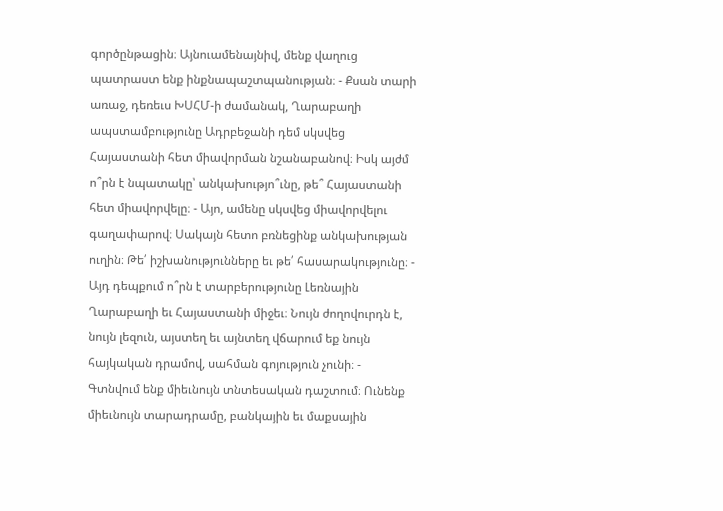գործընթացին։ Այնուամենայնիվ, մենք վաղուց պատրաստ ենք ինքնապաշտպանության։ - Քսան տարի առաջ, դեռեւս ԽՍՀՄ-ի ժամանակ, Ղարաբաղի ապստամբությունը Ադրբեջանի դեմ սկսվեց Հայաստանի հետ միավորման նշանաբանով։ Իսկ այժմ ո՞րն է նպատակը՝ անկախությո՞ւնը, թե՞ Հայաստանի հետ միավորվելը։ - Այո, ամենը սկսվեց միավորվելու գաղափարով։ Սակայն հետո բռնեցինք անկախության ուղին։ Թե՛ իշխանությունները եւ թե՛ հասարակությունը։ - Այդ դեպքում ո՞րն է տարբերությունը Լեռնային Ղարաբաղի եւ Հայաստանի միջեւ։ Նույն ժողովուրդն է, նույն լեզուն, այստեղ եւ այնտեղ վճարում եք նույն հայկական դրամով, սահման գոյություն չունի։ - Գտնվում ենք միեւնույն տնտեսական դաշտում։ Ունենք միեւնույն տարադրամը, բանկային եւ մաքսային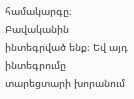համակարգը։ Բավականին ինտեգրված ենք։ Եվ այդ ինտեգրումը տարեցտարի խորանում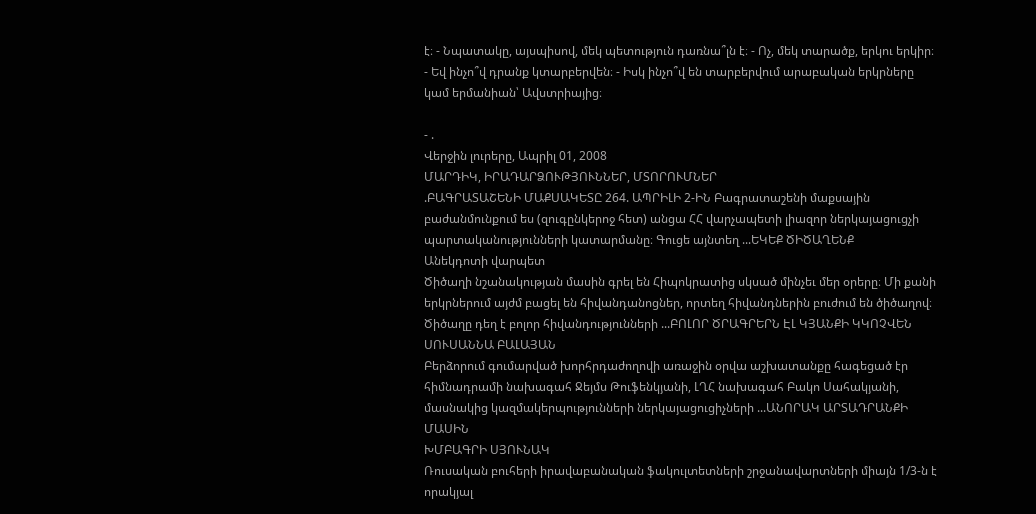է։ - Նպատակը, այսպիսով, մեկ պետություն դառնա՞լն է։ - Ոչ, մեկ տարածք, երկու երկիր։ - Եվ ինչո՞վ դրանք կտարբերվեն։ - Իսկ ինչո՞վ են տարբերվում արաբական երկրները կամ երմանիան՝ Ավստրիայից։

- .
Վերջին լուրերը, Ապրիլ 01, 2008
ՄԱՐԴԻԿ, ԻՐԱԴԱՐՁՈՒԹՅՈՒՆՆԵՐ, ՄՏՈՐՈՒՄՆԵՐ
.ԲԱԳՐԱՏԱՇԵՆԻ ՄԱՔՍԱԿԵՏԸ 264. ԱՊՐԻԼԻ 2-ԻՆ Բագրատաշենի մաքսային բաժանմունքում ես (զուգընկերոջ հետ) անցա ՀՀ վարչապետի լիազոր ներկայացուցչի պարտականությունների կատարմանը։ Գուցե այնտեղ ...ԵԿԵՔ ԾԻԾԱՂԵՆՔ
Անեկդոտի վարպետ
Ծիծաղի նշանակության մասին գրել են Հիպոկրատից սկսած մինչեւ մեր օրերը։ Մի քանի երկրներում այժմ բացել են հիվանդանոցներ, որտեղ հիվանդներին բուժում են ծիծաղով։ Ծիծաղը դեղ է բոլոր հիվանդությունների ...ԲՈԼՈՐ ԾՐԱԳՐԵՐՆ ԷԼ ԿՅԱՆՔԻ ԿԿՈՉՎԵՆ
ՍՈՒՍԱՆՆԱ ԲԱԼԱՅԱՆ
Բերձորում գումարված խորհրդաժողովի առաջին օրվա աշխատանքը հագեցած էր հիմնադրամի նախագահ Ջեյմս Թուֆենկյանի, ԼՂՀ նախագահ Բակո Սահակյանի, մասնակից կազմակերպությունների ներկայացուցիչների ...ԱՆՈՐԱԿ ԱՐՏԱԴՐԱՆՔԻ ՄԱՍԻՆ
ԽՄԲԱԳՐԻ ՍՅՈՒՆԱԿ
Ռուսական բուհերի իրավաբանական ֆակուլտետների շրջանավարտների միայն 1/3-ն է որակյալ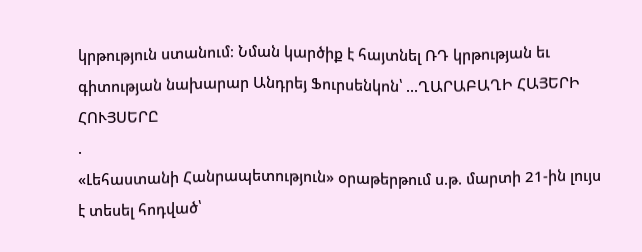կրթություն ստանում։ Նման կարծիք է հայտնել ՌԴ կրթության եւ գիտության նախարար Անդրեյ Ֆուրսենկոն՝ ...ՂԱՐԱԲԱՂԻ ՀԱՅԵՐԻ ՀՈՒՅՍԵՐԸ
.
«Լեհաստանի Հանրապետություն» օրաթերթում ս.թ. մարտի 21-ին լույս է տեսել հոդված՝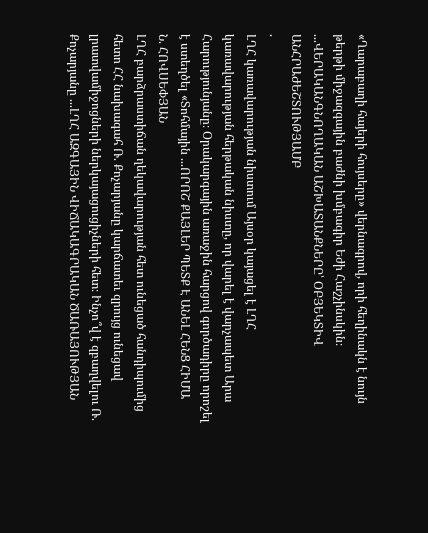«Ղարաբաղի հայերի հույսերը» վերնագրով, որի հեղինակն է նույն թերթի միջազգային բաժնի խմբագիր Եժի Հաշչինսկին։ ...ՎԵՐԱԿԱՆԳՆՈՂԱԿԱՆ ԱՇԽԱՏԱՆՔՆԵՐԸ՝ ՕԲՅԵԿՏԻՎ ԱՆՀՐԱԺԵՇՏՈՒԹՅԱՄԲ
.
ԼՂՀ կառավարության նիստում Այսօր կայացել է ԼՂՀ կառավարության հերթական նիստը, որ վարել է վարչապետ Արա Հարությունյանը։ Օրակարգային առաջին հարցով գործադիրը որոշել է ստեղծել «Տոհմային ...ՈՐՈՇ ՔԱՅԼԵՐ ՊԵՏՔ Է ԱՆԵԼ ՀԵՆՑ ՀԻՄԱ
Ն. ՀՈՎՍԵՓՅԱՆ
ԼՂՀ բարձրաստիճան ղեկավարության հետ ունեցած հանդիպումից հետո ՀՀ նախագահ Ռ. Քոչարյանը կարճատեւ զրույց ունեցավ լրատվամիջոցների ներկայացուցիչների հետ։ Ինչո՞վ է զբաղվելու Ռ. Քոչարյանը ...ԼՂՀ ԱԶԳԱՅԻՆ ՎԻՃԱԿԱԳՐԱԿԱՆ ԾԱՌԱՅՈՒԹՅԱՆ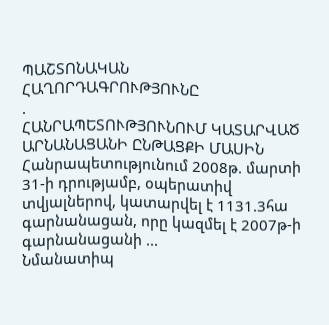ՊԱՇՏՈՆԱԿԱՆ ՀԱՂՈՐԴԱԳՐՈՒԹՅՈՒՆԸ
.
ՀԱՆՐԱՊԵՏՈՒԹՅՈՒՆՈՒՄ ԿԱՏԱՐՎԱԾ ԱՐՆԱՆԱՑԱՆԻ ԸՆԹԱՑՔԻ ՄԱՍԻՆ Հանրապետությունում 2008թ. մարտի 31-ի դրությամբ, օպերատիվ տվյալներով, կատարվել է 1131.3հա գարնանացան, որը կազմել է 2007թ-ի գարնանացանի ...
Նմանատիպ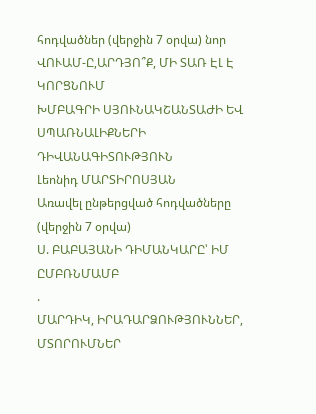հոդվածներ (վերջին 7 օրվա) նոր
ՎՈՒԱՄ-Ը,ԱՐԴՅՈ՞Ք, ՄԻ ՏԱՌ ԷԼ Է ԿՈՐՑՆՈՒՄ
ԽՄԲԱԳՐԻ ՍՅՈՒՆԱԿՇԱՆՏԱԺԻ ԵՎ ՍՊԱՌՆԱԼԻՔՆԵՐԻ ԴԻՎԱՆԱԳԻՏՈՒԹՅՈՒՆ
Լեոնիդ ՄԱՐՏԻՐՈՍՅԱՆ
Առավել ընթերցված հոդվածները (վերջին 7 օրվա)
Ս. ԲԱԲԱՅԱՆԻ ԴԻՄԱՆԿԱՐԸ՝ ԻՄ ԸՄԲՌՆՄԱՄԲ
.
ՄԱՐԴԻԿ, ԻՐԱԴԱՐՁՈՒԹՅՈՒՆՆԵՐ, ՄՏՈՐՈՒՄՆԵՐ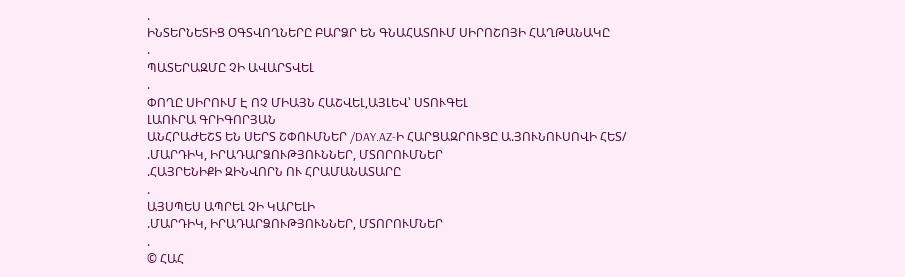.
ԻՆՏԵՐՆԵՏԻՑ ՕԳՏՎՈՂՆԵՐԸ ԲԱՐՁՐ ԵՆ ԳՆԱՀԱՏՈՒՄ ՍԻՐՈՇՈՅԻ ՀԱՂԹԱՆԱԿԸ
.
ՊԱՏԵՐԱԶՄԸ ՉԻ ԱՎԱՐՏՎԵԼ
.
ՓՈՂԸ ՍԻՐՈՒՄ Է ՈՉ ՄԻԱՅՆ ՀԱՇՎԵԼ,ԱՅԼԵՎ՝ ՍՏՈՒԳԵԼ
ԼԱՈՒՐԱ ԳՐԻԳՈՐՅԱՆ
ԱՆՀՐԱԺԵՇՏ ԵՆ ՍԵՐՏ ՇՓՈՒՄՆԵՐ /DAY.AZ-Ի ՀԱՐՑԱԶՐՈՒՑԸ Ա.ՅՈՒՆՈՒՍՈՎԻ ՀԵՏ/
.ՄԱՐԴԻԿ, ԻՐԱԴԱՐՁՈՒԹՅՈՒՆՆԵՐ, ՄՏՈՐՈՒՄՆԵՐ
.ՀԱՅՐԵՆԻՔԻ ԶԻՆՎՈՐՆ ՈՒ ՀՐԱՄԱՆԱՏԱՐԸ
.
ԱՅՍՊԵՍ ԱՊՐԵԼ ՉԻ ԿԱՐԵԼԻ
.ՄԱՐԴԻԿ, ԻՐԱԴԱՐՁՈՒԹՅՈՒՆՆԵՐ, ՄՏՈՐՈՒՄՆԵՐ
.
© ՀԱՀ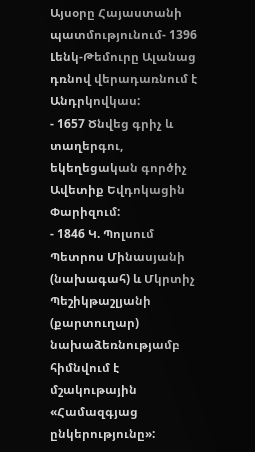Այսօրը Հայաստանի պատմությունում- 1396 Լենկ-Թեմուրը Ալանաց դռնով վերադառնում է Անդրկովկաս:
- 1657 Ծնվեց գրիչ և տաղերգու, եկեղեցական գործիչ Ավետիք Եվդոկացին Փարիզում:
- 1846 Կ. Պոլսում Պետրոս Մինասյանի (նախագահ) և Մկրտիչ Պեշիկթաշլյանի (քարտուղար) նախաձեռնությամբ հիմնվում է մշակութային «Համազգյաց ընկերությունը»: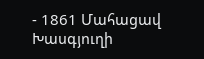- 1861 Մահացավ Խասգյուղի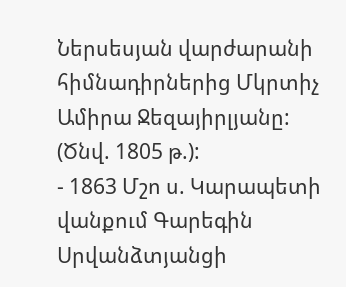Ներսեսյան վարժարանի հիմնադիրներից Մկրտիչ Ամիրա Ջեզայիրլյանը: (Ծնվ. 1805 թ.):
- 1863 Մշո ս. Կարապետի վանքում Գարեգին Սրվանձտյանցի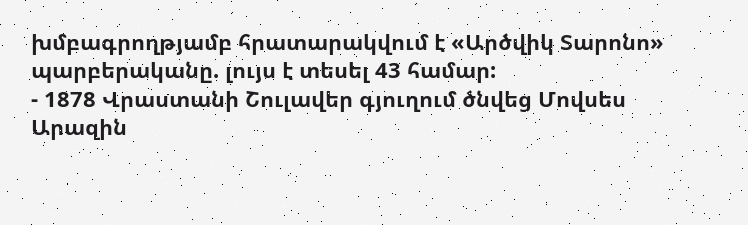խմբագրողթյամբ հրատարակվում է «Արծվիկ Տարոնո» պարբերականը. լույս է տեսել 43 համար:
- 1878 Վրաստանի Շուլավեր գյուղում ծնվեց Մովսես Արազին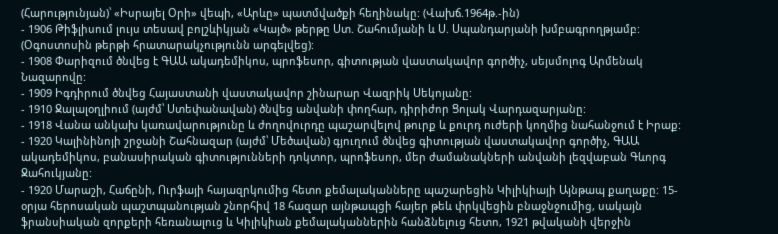(Հարությունյան)՝ «Իսրայել Օրի» վեպի, «Արևը» պատմվածքի հեղինակը: (Վախճ.1964թ.-ին)
- 1906 Թիֆլիսում լույս տեսավ բոլշևիկյան «Կայծ» թերթը Ստ. Շահումյանի և Ս. Սպանդարյանի խմբագրողթյամբ: (Օգոստոսին թերթի հրատարակչությունն արգելվեց):
- 1908 Փարիզում ծնվեց է ԳԱԱ ակադեմիկոս, պրոֆեսոր, գիտության վաստակավոր գործիչ, սեյսմոլոգ Արմենակ Նազարովը:
- 1909 Իգդիրում ծնվեց Հայաստանի վաստակավոր շինարար Վազրիկ Սեկոյանը:
- 1910 Ջալալօղլիում (այժմ՝ Ստեփանավան) ծնվեց անվանի փողհար, դիրիժոր Ցոլակ Վարդազարյանը:
- 1918 Վանա անկախ կառավարությունը և ժողովուրդը պաշարվելով թուրք և քուրդ ուժերի կողմից նահանջում է Իրաք:
- 1920 Կալինինոյի շրջանի Շահնազար (այժմ՝ Մեծավան) գյուղում ծնվեց գիտության վաստակավոր գործիչ, ԳԱԱ ակադեմիկոս, բանասիրական գիտությունների դոկտոր, պրոֆեսոր, մեր ժամանակների անվանի լեզվաբան Գևորգ Ջահուկյանը:
- 1920 Մարաշի, Հաճընի, Ուրֆայի հայազրկումից հետո քեմալականները պաշարեցին Կիլիկիայի Այնթապ քաղաքը: 15-օրյա հերոսական պաշտպանության շնորհիվ 18 հազար այնթապցի հայեր թեև փրկվեցին բնաջնջումից, սակայն ֆրանսիական զորքերի հեռանալուց և Կիլիկիան քեմալականներին հանձնելուց հետո, 1921 թվականի վերջին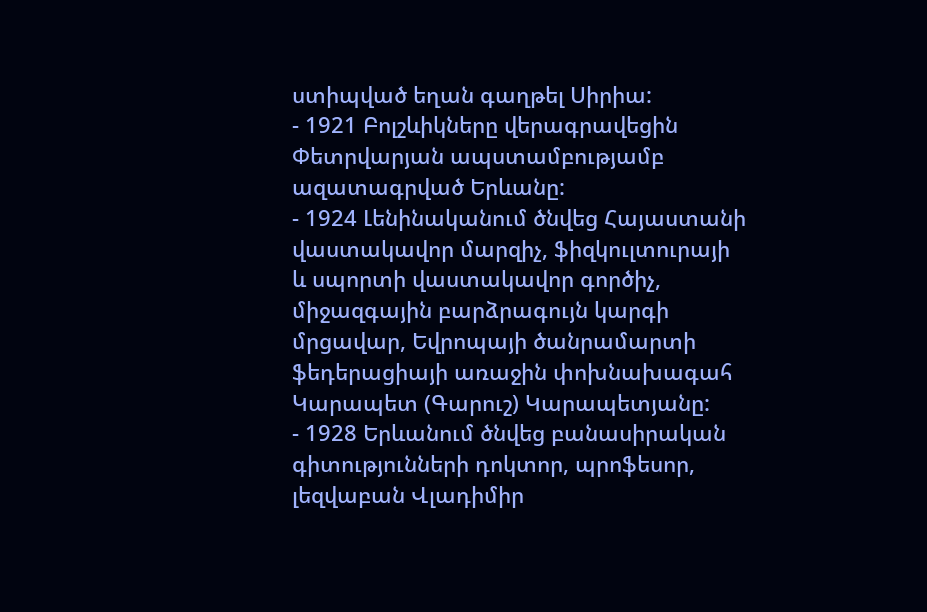ստիպված եղան գաղթել Սիրիա:
- 1921 Բոլշևիկները վերագրավեցին Փետրվարյան ապստամբությամբ ազատագրված Երևանը:
- 1924 Լենինականում ծնվեց Հայաստանի վաստակավոր մարզիչ, ֆիզկուլտուրայի և սպորտի վաստակավոր գործիչ, միջազգային բարձրագույն կարգի մրցավար, Եվրոպայի ծանրամարտի ֆեդերացիայի առաջին փոխնախագահ Կարապետ (Գարուշ) Կարապետյանը:
- 1928 Երևանում ծնվեց բանասիրական գիտությունների դոկտոր, պրոֆեսոր, լեզվաբան Վլադիմիր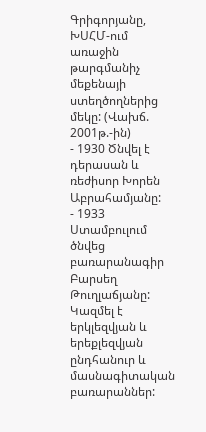Գրիգորյանը, ԽՍՀՄ-ում առաջին թարգմանիչ մեքենայի ստեղծողներից մեկը: (Վախճ. 2001թ.-ին)
- 1930 Ծնվել է դերասան և ռեժիսոր Խորեն Աբրահամյանը:
- 1933 Ստամբուլում ծնվեց բառարանագիր Բարսեղ Թուղլաճյանը: Կազմել է երկլեզվյան և երեքլեզվյան ընդհանուր և մասնագիտական բառարաններ: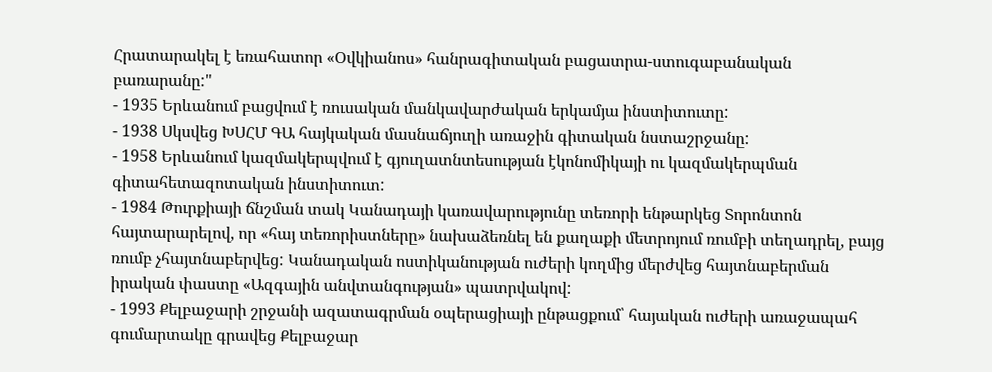Հրատարակել է եռահատոր «Օվկիանոս» հանրագիտական բացատրա-ստուգաբանական բառարանը:"
- 1935 Երևանում բացվում է ռուսական մանկավարժական երկամյա ինստիտուտը:
- 1938 Սկսվեց ԽՍՀՄ ԳԱ հայկական մասնաճյուղի առաջին գիտական նստաշրջանը:
- 1958 Երևանում կազմակերպվում է գյուղատնտեսության էկոնոմիկայի ու կազմակերպման գիտահետազոտական ինստիտուտ:
- 1984 Թուրքիայի ճնշման տակ Կանադայի կառավարությունը տեռորի ենթարկեց Տորոնտոն հայտարարելով, որ «հայ տեռորիստները» նախաձեռնել են քաղաքի մետրոյում ռումբի տեղադրել, բայց ռումբ չհայտնաբերվեց: Կանադական ոստիկանության ուժերի կողմից մերժվեց հայտնաբերման իրական փաստը «Ազգային անվտանգության» պատրվակով:
- 1993 Քելբաջարի շրջանի ազատագրման օպերացիայի ընթացքում՝ հայական ուժերի առաջապահ գումարտակը գրավեց Քելբաջար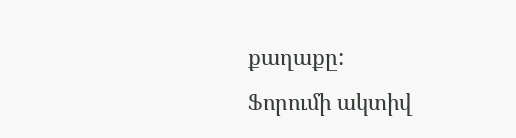քաղաքը:
Ֆորումի ակտիվ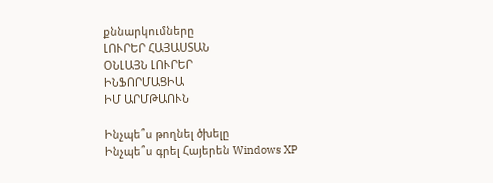քննարկումները
ԼՈՒՐԵՐ ՀԱՅԱՍՏԱՆ
ՕՆԼԱՅՆ ԼՈՒՐԵՐ
ԻՆՖՈՐՄԱՑԻԱ
ԻՄ ԱՐՄԹԱՈՒՆ

Ինչպե՞ս թողնել ծխելը
Ինչպե՞ս գրել Հայերեն Windows XP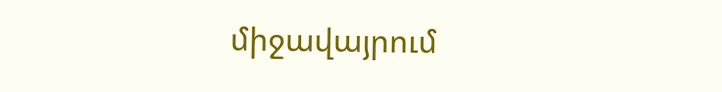միջավայրում